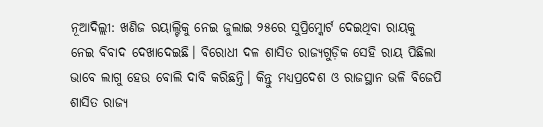ନୂଆଦିଲ୍ଲୀ: ଖଣିଜ ରୟାଲ୍ଟିକୁ ନେଇ ଜୁଲାଇ ୨୫ରେ ସୁପ୍ରିମ୍କୋର୍ଟ ଦେଇଥିବା ରାୟକୁ ନେଇ ବିବାଦ ଦେଖାଦେଇଛି। ବିରୋଧୀ ଦଳ ଶାସିତ ରାଜ୍ୟଗୁଡ଼ିକ ସେହି ରାୟ ପିଛିଲା ଭାବେ ଲାଗୁ ହେଉ ବୋଲି ଦାବି କରିଛନ୍ତି। କିନ୍ତୁ ମଧ୍ୟପ୍ରଦେଶ ଓ ରାଜସ୍ଥାନ ଭଳି ବିଜେପି ଶାସିତ ରାଜ୍ୟ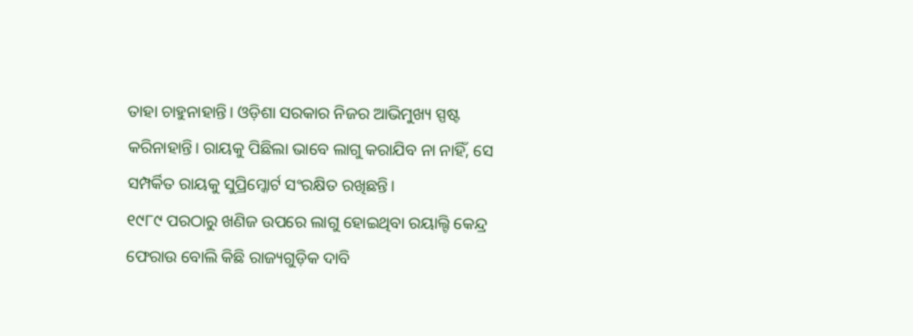ତାହା ଚାହୁନାହାନ୍ତି। ଓଡ଼ିଶା ସରକାର ନିଜର ଆଭିମୁଖ୍ୟ ସ୍ପଷ୍ଟ କରିନାହାନ୍ତି। ରାୟକୁ ପିଛିଲା ଭାବେ ଲାଗୁ କରାଯିବ ନା ନାହିଁ, ସେ ସମ୍ପର୍କିତ ରାୟକୁ ସୁପ୍ରିମ୍କୋର୍ଟ ସଂରକ୍ଷିତ ରଖିଛନ୍ତି।
୧୯୮୯ ପରଠାରୁ ଖଣିଜ ଉପରେ ଲାଗୁ ହୋଇଥିବା ରୟାଲ୍ଟି କେନ୍ଦ୍ର ଫେରାଉ ବୋଲି କିଛି ରାଜ୍ୟଗୁଡ଼ିକ ଦାବି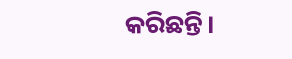କରିଛନ୍ତି।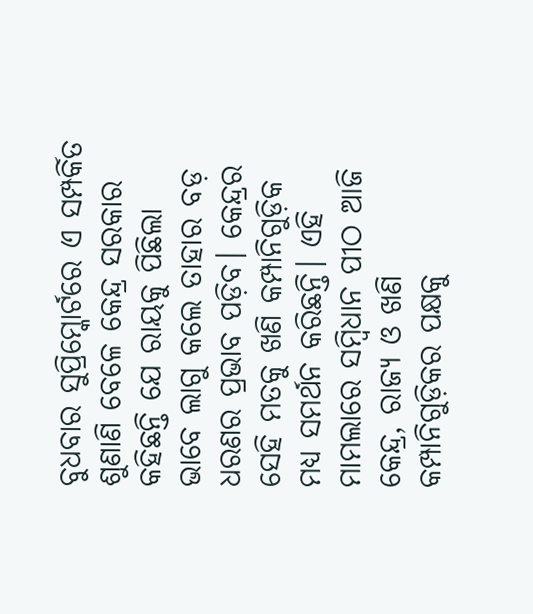ବୁଧବାର ସୁପ୍ରିମ୍କୋର୍ଟରେ ଏ ସମ୍ପର୍କିତ ଶୁଣାଣି ବେଳେ କେନ୍ଦ୍ର ସରକାର କହିଛନ୍ତି ଯେ ରାୟକୁ ପିଛିଲା ଭାବେ ଲାଗୁ କଲେ ତାହାର ବଡ଼ ଧରଣର ପ୍ରଭାବ ପଡ଼ିବ। କେନ୍ଦ୍ରର ସେହି ମତକୁ ଖଣି କମ୍ପାନିଗୁଡ଼ିକ ମଧ୍ୟ ସମର୍ଥନ କରିଛନ୍ତି। ଏହି ମାମଲାରେ ସମ୍ବିଧାନ ପୀଠ ଆଜି କେନ୍ଦ୍ର, ରାଜ୍ୟ ଓ ଖଣି କମ୍ପାନିଗୁଡ଼ିକର ପକ୍ଷକୁ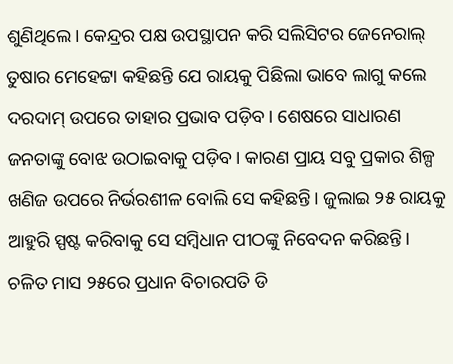ଶୁଣିଥିଲେ। କେନ୍ଦ୍ରର ପକ୍ଷ ଉପସ୍ଥାପନ କରି ସଲିସିଟର ଜେନେରାଲ୍ ତୁଷାର ମେହେଟ୍ଟା କହିଛନ୍ତି ଯେ ରାୟକୁ ପିଛିଲା ଭାବେ ଲାଗୁ କଲେ ଦରଦାମ୍ ଉପରେ ତାହାର ପ୍ରଭାବ ପଡ଼ିବ। ଶେଷରେ ସାଧାରଣ ଜନତାଙ୍କୁ ବୋଝ ଉଠାଇବାକୁ ପଡ଼ିବ। କାରଣ ପ୍ରାୟ ସବୁ ପ୍ରକାର ଶିଳ୍ପ ଖଣିଜ ଉପରେ ନିର୍ଭରଶୀଳ ବୋଲି ସେ କହିଛନ୍ତି। ଜୁଲାଇ ୨୫ ରାୟକୁ ଆହୁରି ସ୍ପଷ୍ଟ କରିବାକୁ ସେ ସମ୍ବିଧାନ ପୀଠଙ୍କୁ ନିବେଦନ କରିଛନ୍ତି।
ଚଳିତ ମାସ ୨୫ରେ ପ୍ରଧାନ ବିଚାରପତି ଡି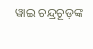ୱାଇ ଚନ୍ଦ୍ରଚୂଡ଼ଙ୍କ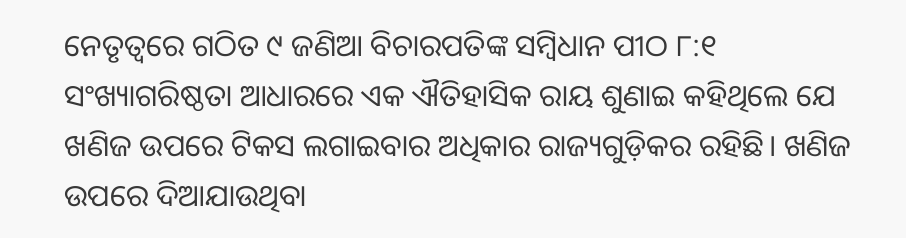ନେତୃତ୍ବରେ ଗଠିତ ୯ ଜଣିଆ ବିଚାରପତିଙ୍କ ସମ୍ବିଧାନ ପୀଠ ୮:୧ ସଂଖ୍ୟାଗରିଷ୍ଠତା ଆଧାରରେ ଏକ ଐତିହାସିକ ରାୟ ଶୁଣାଇ କହିଥିଲେ ଯେ ଖଣିଜ ଉପରେ ଟିକସ ଲଗାଇବାର ଅଧିକାର ରାଜ୍ୟଗୁଡ଼ିକର ରହିଛି। ଖଣିଜ ଉପରେ ଦିଆଯାଉଥିବା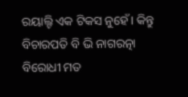ରୟାଲ୍ଟି ଏକ ଟିକସ ନୁହେଁ। କିନ୍ତୁ ବିଚାରପତି ବି ଭି ନାଗରତ୍ନା ବିରୋଧୀ ମତ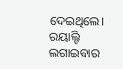ଦେଇଥିଲେ। ରୟାଲ୍ଟି ଲଗାଇବାର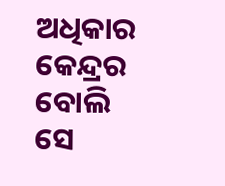ଅଧିକାର କେନ୍ଦ୍ରର ବୋଲି ସେ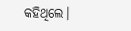କହିଥିଲେ।